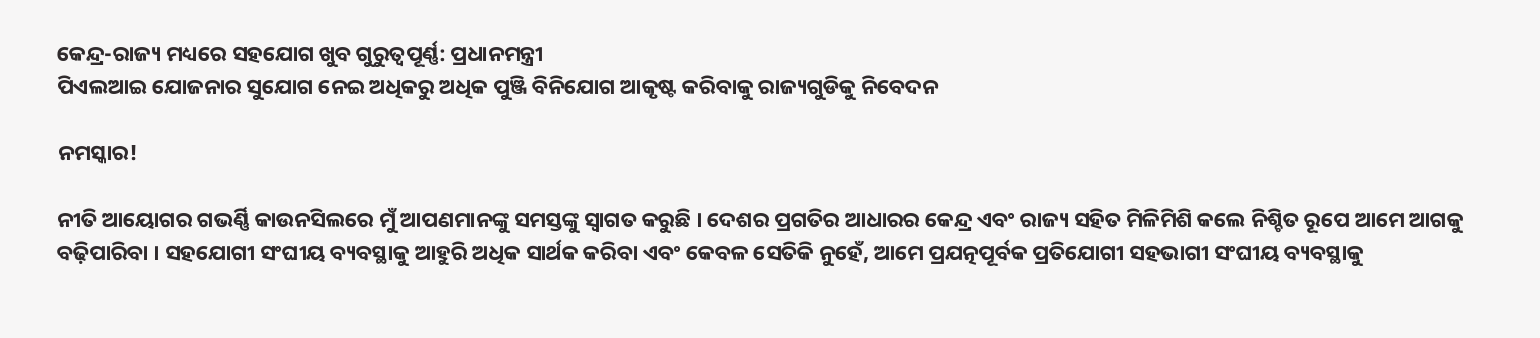କେନ୍ଦ୍ର-ରାଜ୍ୟ ମଧ୍ୟରେ ସହଯୋଗ ଖୁବ ଗୁରୁତ୍ୱପୂର୍ଣ୍ଣ: ପ୍ରଧାନମନ୍ତ୍ରୀ
ପିଏଲଆଇ ଯୋଜନାର ସୁଯୋଗ ନେଇ ଅଧିକରୁ ଅଧିକ ପୁଞ୍ଜି ବିନିଯୋଗ ଆକୃଷ୍ଟ କରିବାକୁ ରାଜ୍ୟଗୁଡିକୁ ନିବେଦନ

ନମସ୍କାର!

ନୀତି ଆୟୋଗର ଗଭର୍ଣ୍ଣି କାଉନସିଲରେ ମୁଁ ଆପଣମାନଙ୍କୁ ସମସ୍ତଙ୍କୁ ସ୍ୱାଗତ କରୁଛି । ଦେଶର ପ୍ରଗତିର ଆଧାରର କେନ୍ଦ୍ର ଏବଂ ରାଜ୍ୟ ସହିତ ମିଳିମିଶି କଲେ ନିଶ୍ଚିତ ରୂପେ ଆମେ ଆଗକୁ ବଢ଼ିପାରିବା । ସହଯୋଗୀ ସଂଘୀୟ ବ୍ୟବସ୍ଥାକୁ ଆହୁରି ଅଧିକ ସାର୍ଥକ କରିବା ଏବଂ କେବଳ ସେତିକି ନୁହେଁ, ଆମେ ପ୍ରଯତ୍ନପୂର୍ବକ ପ୍ରତିଯୋଗୀ ସହଭାଗୀ ସଂଘୀୟ ବ୍ୟବସ୍ଥାକୁ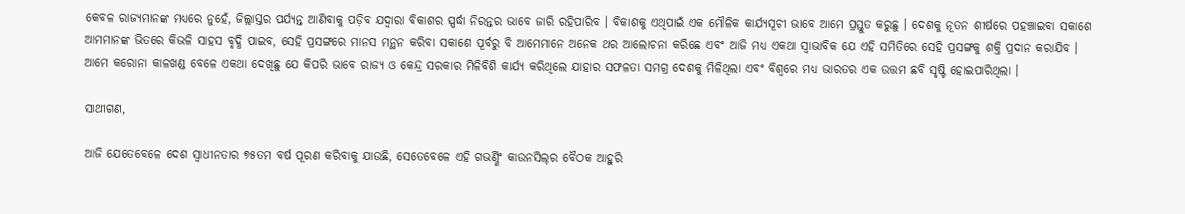କେବଳ ରାଜ୍ୟମାନଙ୍କ ମଧ୍ୟରେ ନୁହେଁ, ଜିଲ୍ଲାସ୍ତର ପର୍ଯ୍ୟନ୍ତ ଆଣିବାକୁ ପଡ଼ିବ ଯଦ୍ୱାରା ବିକାଶର ସ୍ପର୍ଦ୍ଧା ନିରନ୍ତର ଭାବେ ଜାରି ରହିପାରିବ । ବିକାଶକୁ ଏଥିପାଇଁ ଏକ ମୌଳିକ କାର୍ଯ୍ୟସୂଚୀ ଭାବେ ଆମେ ପ୍ରସ୍ତୁତ କରୁଛୁ । ଦେଶକୁ ନୂତନ ଶୀର୍ଷରେ ପହଞ୍ଚାଇବା ସକାଶେ ଆମମାନଙ୍କ ଭିତରେ କିଭଳି ସାହସ ବୃଦ୍ଧି ପାଇବ, ସେହି ପ୍ରସଙ୍ଗରେ ମାନସ ମନ୍ଥନ କରିବା ସକାଶେ ପୂର୍ବରୁ ବି ଆମେମାନେ ଅନେକ ଥର ଆଲୋଚନା କରିଛେ ଏବଂ ଆଜି ମଧ୍ୟ ଏକଥା ସ୍ୱାଭାବିକ ଯେ ଏହି ସମିତିରେ ସେହି ପ୍ରସଙ୍ଗକୁ ଶକ୍ତି ପ୍ରଦାନ କରାଯିବ । ଆମେ କରୋନା କାଳଖଣ୍ଡ ବେଳେ ଏକଥା ଦେଖିଛୁ ଯେ କିପରି ଭାବେ ରାଜ୍ୟ ଓ କେନ୍ଦ୍ର ସରକାର ମିଳିବିଶି କାର୍ଯ୍ୟ କରିଥିଲେ ଯାହାର ସଫଳତା ସମଗ୍ର ଦେଶକୁ ମିଳିଥିଲା ଏବଂ ବିଶ୍ୱରେ ମଧ୍ୟ ଭାରତର ଏକ ଉତ୍ତମ ଛବି ସୃଷ୍ଟି ହୋଇପାରିଥିଲା ।

ସାଥୀଗଣ,

ଆଜି ଯେତେବେଳେ ଦେଶ ସ୍ୱାଧୀନତାର ୭୫ତମ ବର୍ଷ ପୂରଣ କରିବାକୁ ଯାଉଛି, ସେତେବେଳେ ଏହି ଗଭର୍ଣ୍ଣିଂ କାଉନସିଲ୍‌ର ବୈଠକ ଆହୁରି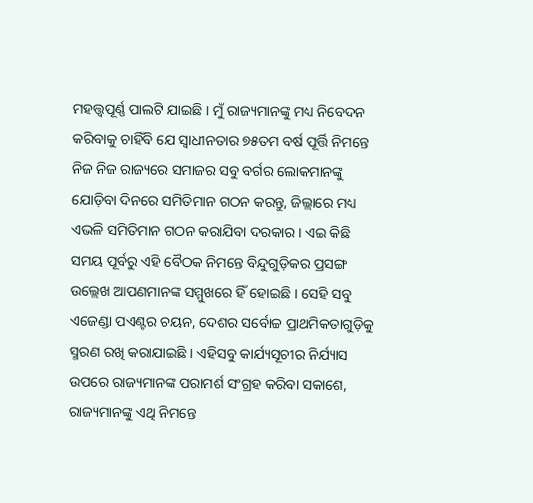ମହତ୍ତ୍ୱପୂର୍ଣ୍ଣ ପାଲଟି ଯାଇଛି । ମୁଁ ରାଜ୍ୟମାନଙ୍କୁ ମଧ୍ୟ ନିବେଦନ କରିବାକୁ ଚାହିଁବି ଯେ ସ୍ୱାଧୀନତାର ୭୫ତମ ବର୍ଷ ପୂର୍ତ୍ତି ନିମନ୍ତେ ନିଜ ନିଜ ରାଜ୍ୟରେ ସମାଜର ସବୁ ବର୍ଗର ଲୋକମାନଙ୍କୁ ଯୋଡ଼ିବା ଦିନରେ ସମିତିମାନ ଗଠନ କରନ୍ତୁ, ଜିଲ୍ଲାରେ ମଧ୍ୟ ଏଭଳି ସମିତିମାନ ଗଠନ କରାଯିବା ଦରକାର । ଏଇ କିଛି ସମୟ ପୂର୍ବରୁ ଏହି ବୈଠକ ନିମନ୍ତେ ବିନ୍ଦୁଗୁଡ଼ିକର ପ୍ରସଙ୍ଗ ଉଲ୍ଲେଖ ଆପଣମାନଙ୍କ ସମ୍ମୁଖରେ ହିଁ ହୋଇଛି । ସେହି ସବୁ ଏଜେଣ୍ଡା ପଏଣ୍ଟର ଚୟନ, ଦେଶର ସର୍ବୋଚ୍ଚ ପ୍ରାଥମିକତାଗୁଡ଼ିକୁ ସ୍ମରଣ ରଖି କରାଯାଇଛି । ଏହିସବୁ କାର୍ଯ୍ୟସୂଚୀର ନିର୍ଯ୍ୟାସ ଉପରେ ରାଜ୍ୟମାନଙ୍କ ପରାମର୍ଶ ସଂଗ୍ରହ କରିବା ସକାଶେ, ରାଜ୍ୟମାନଙ୍କୁ ଏଥି ନିମନ୍ତେ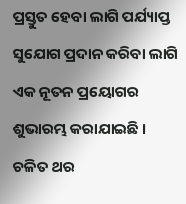ପ୍ରସ୍ତୁତ ହେବା ଲାଗି ପର୍ଯ୍ୟାପ୍ତ ସୁଯୋଗ ପ୍ରଦାନ କରିବା ଲାଗି ଏକ ନୂତନ ପ୍ରୟୋଗର ଶୁଭାରମ୍ଭ କରାଯାଇଛି । ଚଳିତ ଥର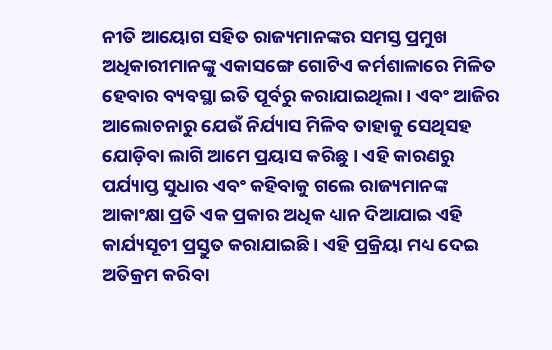ନୀତି ଆୟୋଗ ସହିତ ରାଜ୍ୟମାନଙ୍କର ସମସ୍ତ ପ୍ରମୁଖ ଅଧିକାରୀମାନଙ୍କୁ ଏକାସଙ୍ଗେ ଗୋଟିଏ କର୍ମଶାଳାରେ ମିଳିତ ହେବାର ବ୍ୟବସ୍ଥା ଇତି ପୂର୍ବରୁ କରାଯାଇଥିଲା । ଏବଂ ଆଜିର ଆଲୋଚନାରୁ ଯେଉଁ ନିର୍ଯ୍ୟାସ ମିଳିବ ତାହାକୁ ସେଥିସହ ଯୋଡ଼ିବା ଲାଗି ଆମେ ପ୍ରୟାସ କରିଛୁ । ଏହି କାରଣରୁ ପର୍ଯ୍ୟାପ୍ତ ସୁଧାର ଏବଂ କହିବାକୁ ଗଲେ ରାଜ୍ୟମାନଙ୍କ ଆକାଂକ୍ଷା ପ୍ରତି ଏକ ପ୍ରକାର ଅଧିକ ଧ୍ୟାନ ଦିଆଯାଇ ଏହି କାର୍ଯ୍ୟସୂଚୀ ପ୍ରସ୍ତୁତ କରାଯାଇଛି । ଏହି ପ୍ରକ୍ରିୟା ମଧ୍ୟ ଦେଇ ଅତିକ୍ରମ କରିବା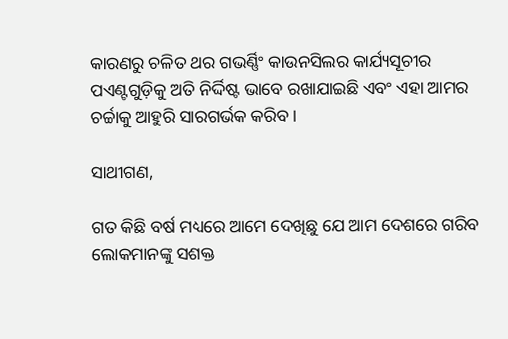କାରଣରୁ ଚଳିତ ଥର ଗଭର୍ଣ୍ଣିଂ କାଉନସିଲର କାର୍ଯ୍ୟସୂଚୀର ପଏଣ୍ଟଗୁଡ଼ିକୁ ଅତି ନିର୍ଦ୍ଦିଷ୍ଟ ଭାବେ ରଖାଯାଇଛି ଏବଂ ଏହା ଆମର ଚର୍ଚ୍ଚାକୁ ଆହୁରି ସାରଗର୍ଭକ କରିବ ।

ସାଥୀଗଣ,

ଗତ କିଛି ବର୍ଷ ମଧ୍ୟରେ ଆମେ ଦେଖିଛୁ ଯେ ଆମ ଦେଶରେ ଗରିବ ଲୋକମାନଙ୍କୁ ସଶକ୍ତ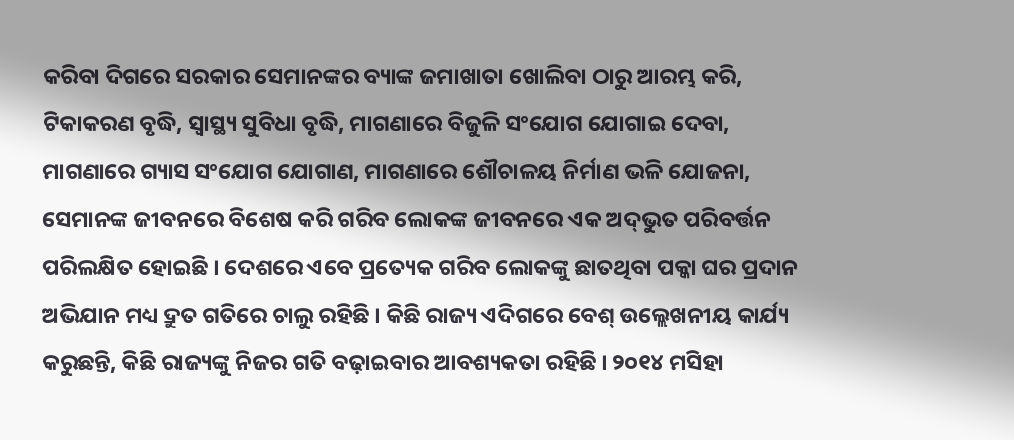କରିବା ଦିଗରେ ସରକାର ସେମାନଙ୍କର ବ୍ୟାଙ୍କ ଜମାଖାତା ଖୋଲିବା ଠାରୁ ଆରମ୍ଭ କରି, ଟିକାକରଣ ବୃଦ୍ଧି, ସ୍ୱାସ୍ଥ୍ୟ ସୁବିଧା ବୃଦ୍ଧି, ମାଗଣାରେ ବିଜୁଳି ସଂଯୋଗ ଯୋଗାଇ ଦେବା, ମାଗଣାରେ ଗ୍ୟାସ ସଂଯୋଗ ଯୋଗାଣ, ମାଗଣାରେ ଶୌଚାଳୟ ନିର୍ମାଣ ଭଳି ଯୋଜନା, ସେମାନଙ୍କ ଜୀବନରେ ବିଶେଷ କରି ଗରିବ ଲୋକଙ୍କ ଜୀବନରେ ଏକ ଅଦ୍‌ଭୁତ ପରିବର୍ତ୍ତନ ପରିଲକ୍ଷିତ ହୋଇଛି । ଦେଶରେ ଏବେ ପ୍ରତ୍ୟେକ ଗରିବ ଲୋକଙ୍କୁ ଛାତଥିବା ପକ୍କା ଘର ପ୍ରଦାନ ଅଭିଯାନ ମଧ୍ୟ ଦ୍ରୁତ ଗତିରେ ଚାଲୁ ରହିଛି । କିଛି ରାଜ୍ୟ ଏଦିଗରେ ବେଶ୍ ଉଲ୍ଲେଖନୀୟ କାର୍ଯ୍ୟ କରୁଛନ୍ତି, କିଛି ରାଜ୍ୟଙ୍କୁ ନିଜର ଗତି ବଢ଼ାଇବାର ଆବଶ୍ୟକତା ରହିଛି । ୨୦୧୪ ମସିହା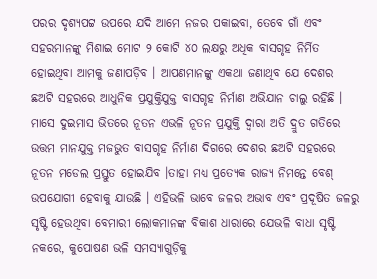ପରର ଦୃଶ୍ୟପଟ୍ଟ ଉପରେ ଯଦି ଆମେ ନଜର ପକାଇବା, ତେବେ ଗାଁ ଏବଂ ସହରମାନଙ୍କୁ ମିଶାଇ ମୋଟ ୨ କୋଟି ୪୦ ଲକ୍ଷରୁ ଅଧିକ ବାସଗୃହ ନିର୍ମିତ ହୋଇଥିବା ଆମକୁ ଜଣାପଡ଼ିବ । ଆପଣମାନଙ୍କୁ ଏକଥା ଜଣାଥିବ ଯେ ଦେଶର ଛଅଟି ସହରରେ ଆଧୁନିକ ପ୍ରଯୁକ୍ତିଯୁକ୍ତ ବାସଗୃହ ନିର୍ମାଣ ଅଭିଯାନ ଚାଲୁ ରହିଛି । ମାସେ ଦୁଇମାସ ଭିତରେ ନୂତନ ଏଭଳି ନୂତନ ପ୍ରଯୁକ୍ତି ଦ୍ୱାରା ଅତି ଦ୍ରୁତ ଗତିରେ ଉତ୍ତମ ମାନଯୁକ୍ତ ମଜଭୁତ ବାସଗୃହ ନିର୍ମାଣ ଦିଗରେ ଦେଶର ଛଅଟି ସହରରେ ନୂତନ ମଡେଲ ପ୍ରସ୍ତୁତ ହୋଇଯିବ ।ତାହା ମଧ୍ୟ ପ୍ରତ୍ୟେକ ରାଜ୍ୟ ନିମନ୍ତେ ବେଶ୍ ଉପଯୋଗୀ ହେବାକୁ ଯାଉଛି । ଏହିଭଳି ଭାବେ ଜଳର ଅଭାବ ଏବଂ ପ୍ରଦୂଷିତ ଜଳରୁ ସୃଷ୍ଟି ହେଉଥିବା ବେମାରୀ ଲୋକମାନଙ୍କ ବିକାଶ ଧାରାରେ ଯେଭଳି ବାଧା ସୃଷ୍ଟି ନକରେ, କୁପୋଷଣ ଭଳି ସମସ୍ୟାଗୁଡ଼ିକୁ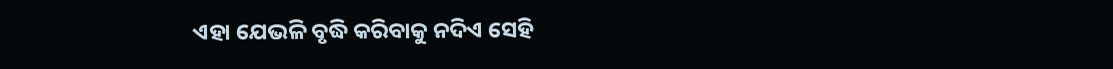ଏହା ଯେଭଳି ବୃଦ୍ଧି କରିବାକୁ ନଦିଏ ସେହି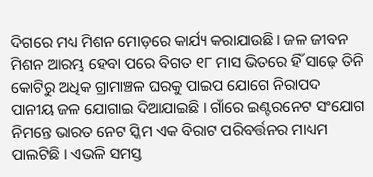ଦିଗରେ ମଧ୍ୟ ମିଶନ ମୋଡ଼ରେ କାର୍ଯ୍ୟ କରାଯାଉଛି। ଜଳ ଜୀବନ ମିଶନ ଆରମ୍ଭ ହେବା ପରେ ବିଗତ ୧୮ ମାସ ଭିତରେ ହିଁ ସାଢ଼େ ତିନି କୋଟିରୁ ଅଧିକ ଗ୍ରାମାଞ୍ଚଳ ଘରକୁ ପାଇପ ଯୋଗେ ନିରାପଦ ପାନୀୟ ଜଳ ଯୋଗାଇ ଦିଆଯାଇଛି । ଗାଁରେ ଇଣ୍ଟରନେଟ ସଂଯୋଗ ନିମନ୍ତେ ଭାରତ ନେଟ ସ୍କିମ ଏକ ବିରାଟ ପରିବର୍ତ୍ତନର ମାଧ୍ୟମ ପାଲଟିଛି । ଏଭଳି ସମସ୍ତ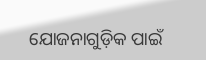ଯୋଜନାଗୁଡ଼ିକ ପାଇଁ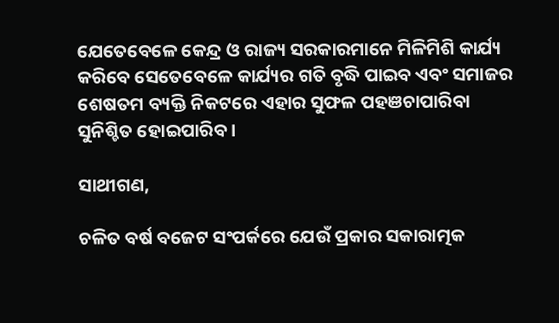ଯେତେବେଳେ କେନ୍ଦ୍ର ଓ ରାଜ୍ୟ ସରକାରମାନେ ମିଳିମିଶି କାର୍ଯ୍ୟ କରିବେ ସେତେବେଳେ କାର୍ଯ୍ୟର ଗତି ବୃଦ୍ଧି ପାଇବ ଏବଂ ସମାଜର ଶେଷତମ ବ୍ୟକ୍ତି ନିକଟରେ ଏହାର ସୁଫଳ ପହଞଚାପାରିବା ସୁନିଶ୍ଚିତ ହୋଇପାରିବ ।

ସାଥୀଗଣ,

ଚଳିତ ବର୍ଷ ବଜେଟ ସଂପର୍କରେ ଯେଉଁ ପ୍ରକାର ସକାରାତ୍ମକ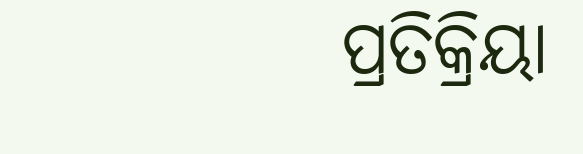ପ୍ରତିକ୍ରିୟା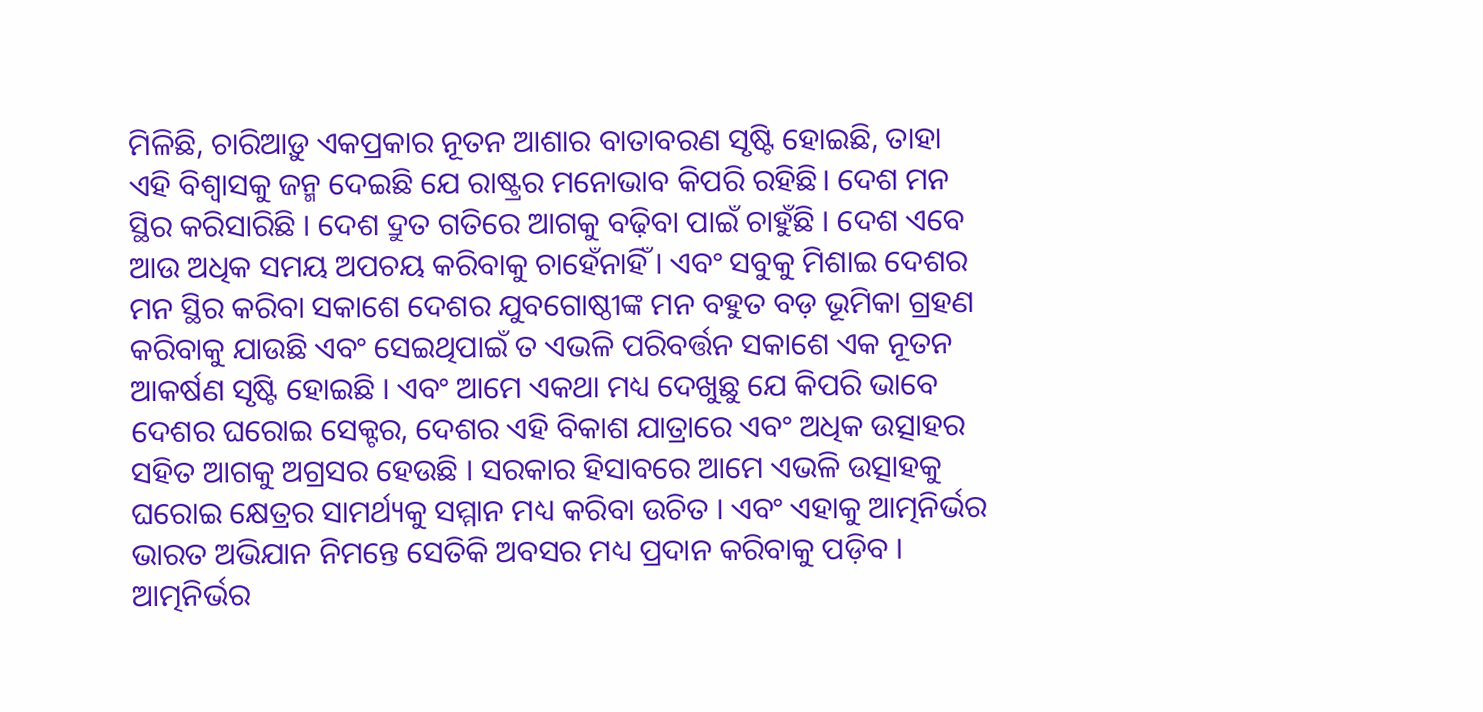ମିଳିଛି, ଚାରିଆଡ଼ୁ ଏକପ୍ରକାର ନୂତନ ଆଶାର ବାତାବରଣ ସୃଷ୍ଟି ହୋଇଛି, ତାହା ଏହି ବିଶ୍ୱାସକୁ ଜନ୍ମ ଦେଇଛି ଯେ ରାଷ୍ଟ୍ରର ମନୋଭାବ କିପରି ରହିଛି। ଦେଶ ମନ ସ୍ଥିର କରିସାରିଛି । ଦେଶ ଦ୍ରୁତ ଗତିରେ ଆଗକୁ ବଢ଼ିବା ପାଇଁ ଚାହୁଁଛି । ଦେଶ ଏବେ ଆଉ ଅଧିକ ସମୟ ଅପଚୟ କରିବାକୁ ଚାହେଁନାହିଁ । ଏବଂ ସବୁକୁ ମିଶାଇ ଦେଶର ମନ ସ୍ଥିର କରିବା ସକାଶେ ଦେଶର ଯୁବଗୋଷ୍ଠୀଙ୍କ ମନ ବହୁତ ବଡ଼ ଭୂମିକା ଗ୍ରହଣ କରିବାକୁ ଯାଉଛି ଏବଂ ସେଇଥିପାଇଁ ତ ଏଭଳି ପରିବର୍ତ୍ତନ ସକାଶେ ଏକ ନୂତନ ଆକର୍ଷଣ ସୃଷ୍ଟି ହୋଇଛି । ଏବଂ ଆମେ ଏକଥା ମଧ୍ୟ ଦେଖୁଛୁ ଯେ କିପରି ଭାବେ ଦେଶର ଘରୋଇ ସେକ୍ଟର, ଦେଶର ଏହି ବିକାଶ ଯାତ୍ରାରେ ଏବଂ ଅଧିକ ଉତ୍ସାହର ସହିତ ଆଗକୁ ଅଗ୍ରସର ହେଉଛି । ସରକାର ହିସାବରେ ଆମେ ଏଭଳି ଉତ୍ସାହକୁ ଘରୋଇ କ୍ଷେତ୍ରର ସାମର୍ଥ୍ୟକୁ ସମ୍ମାନ ମଧ୍ୟ କରିବା ଉଚିତ । ଏବଂ ଏହାକୁ ଆତ୍ମନିର୍ଭର ଭାରତ ଅଭିଯାନ ନିମନ୍ତେ ସେତିକି ଅବସର ମଧ୍ୟ ପ୍ରଦାନ କରିବାକୁ ପଡ଼ିବ । ଆତ୍ମନିର୍ଭର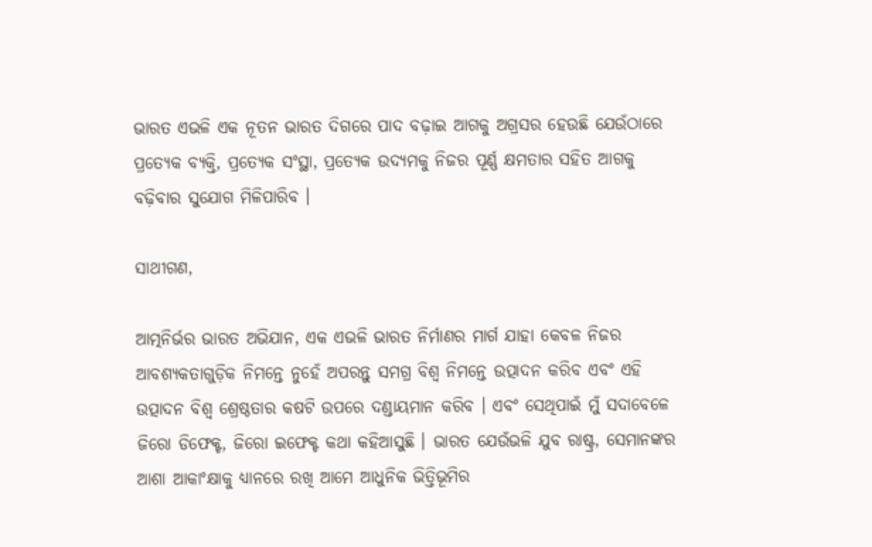ଭାରତ ଏଭଳି ଏକ ନୂତନ ଭାରତ ଦିଗରେ ପାଦ ବଢ଼ାଇ ଆଗକୁ ଅଗ୍ରସର ହେଉଛି ଯେଉଁଠାରେ ପ୍ରତ୍ୟେକ ବ୍ୟକ୍ତି, ପ୍ରତ୍ୟେକ ସଂସ୍ଥା, ପ୍ରତ୍ୟେକ ଉଦ୍ୟମକୁ ନିଜର ପୂର୍ଣ୍ଣ କ୍ଷମତାର ସହିତ ଆଗକୁ ବଢ଼ିବାର ସୁଯୋଗ ମିଳିପାରିବ ।

ସାଥୀଗଣ,

ଆତ୍ମନିର୍ଭର ଭାରତ ଅଭିଯାନ, ଏକ ଏଭଳି ଭାରତ ନିର୍ମାଣର ମାର୍ଗ ଯାହା କେବଳ ନିଜର ଆବଶ୍ୟକତାଗୁଡ଼ିକ ନିମନ୍ତେ ନୁହେଁ ଅପରନ୍ତୁ ସମଗ୍ର ବିଶ୍ୱ ନିମନ୍ତେ ଉତ୍ପାଦନ କରିବ ଏବଂ ଏହି ଉତ୍ପାଦନ ବିଶ୍ୱ ଶ୍ରେଷ୍ଠତାର କଷଟି ଉପରେ ଦଣ୍ଡାୟମାନ କରିବ । ଏବଂ ସେଥିପାଇଁ ମୁଁ ସଦାବେଳେ ଜିରୋ ଡିଫେକ୍ଟ, ଜିରୋ ଇଫେକ୍ଟ କଥା କହିଆସୁଛି । ଭାରତ ଯେଉଁଭଳି ଯୁବ ରାଷ୍ଟ୍ର, ସେମାନଙ୍କର ଆଶା ଆକାଂକ୍ଷାକୁ ଧ୍ୟାନରେ ରଖି ଆମେ ଆଧୁନିକ ଭିତ୍ତିଭୂମିର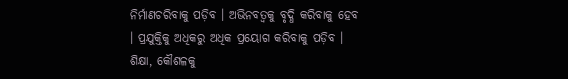ନିର୍ମାଣଚରିବାକୁ ପଡ଼ିବ । ଅଭିନବତ୍ୱକୁ ବୃଦ୍ଧି କରିବାକୁ ହେବ । ପ୍ରଯୁକ୍ତିକୁ ଅଧିକରୁ ଅଧିକ ପ୍ରୟୋଗ କରିବାକୁ ପଡ଼ିବ । ଶିକ୍ଷା, କୌଶଳକୁ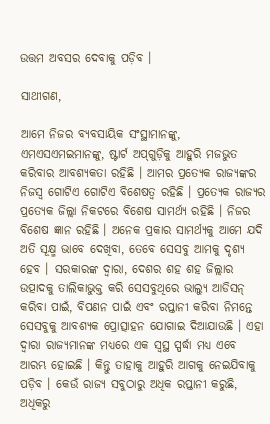ଉତ୍ତମ ଅବସର ଦେବାକୁ ପଡ଼ିବ ।

ସାଥୀଗଣ,

ଆମେ ନିଜର ବ୍ୟବସାୟିକ ସଂସ୍ଥାମାନଙ୍କୁ, ଏମଏସଏମଇମାନଙ୍କୁ, ଷ୍ଟାର୍ଟ ଅପ୍‍ଗୁଡ଼ିକୁ ଆହୁରି ମଜଭୁତ କରିବାର ଆବଶ୍ୟକତା ରହିଛି । ଆମର ପ୍ରତ୍ୟେକ ରାଜ୍ୟଙ୍କର ନିଜସ୍ୱ ଗୋଟିଏ ଗୋଟିଏ ବିଶେଷତ୍ୱ ରହିଛି । ପ୍ରତ୍ୟେକ ରାଜ୍ୟର ପ୍ରତ୍ୟେକ ଜିଲ୍ଲା ନିକଟରେ ବିଶେଷ ସାମର୍ଥ୍ୟ ରହିଛି । ନିଜର ବିଶେଷ ଜ୍ଞାନ ରହିଛି । ଅନେକ ପ୍ରକାର ସାମର୍ଥ୍ୟକୁ ଆମେ ଯଦି ଅତି ସୂକ୍ଷ୍ମ ଭାବେ ଦେଖିବା, ତେବେ ସେସବୁ ଆମକୁ ଦୃଶ୍ୟ ହେବ । ସରକାରଙ୍କ ଦ୍ୱାରା, ଦେଶର ଶହ ଶହ ଜିଲ୍ଲାର ଉତ୍ପାଦକୁ ତାଲିକାଭୁକ୍ତ କରି ସେସବୁଥିରେ ଭାଲ୍ୟୁ ଆଡିସନ୍‍ କରିବା ପାଇଁ, ବିପଣନ ପାଇଁ ଏବଂ ରପ୍ତାନୀ କରିବା ନିମନ୍ତେ ସେସବୁକୁ ଆବଶ୍ୟକ ପ୍ରୋତ୍ସାହନ ଯୋଗାଇ ଦିଆଯାଉଛି । ଏହା ଦ୍ୱାରା ରାଜ୍ୟମାନଙ୍କ ମଧ୍ୟରେ ଏକ ସ୍ୱସ୍ଥ ସ୍ପର୍ଦ୍ଧା ମଧ୍ୟ ଏବେ ଆରମ୍ଭ ହୋଇଛି । କିନ୍ତୁ ତାହାକୁ ଆହୁରି ଆଗକୁ ନେଇଯିବାକୁ ପଡ଼ିବ । କେଉଁ ରାଜ୍ୟ ସବୁଠାରୁ ଅଧିକ ରପ୍ତାନୀ କରୁଛି, ଅଧିକରୁ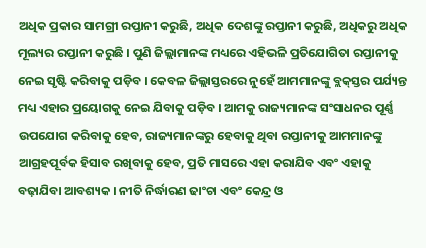ଅଧିକ ପ୍ରକାର ସାମଗ୍ରୀ ରପ୍ତାନୀ କରୁଛି, ଅଧିକ ଦେଶଙ୍କୁ ରପ୍ତାନୀ କରୁଛି, ଅଧିକରୁ ଅଧିକ ମୂଲ୍ୟର ରପ୍ତାନୀ କରୁଛି । ପୁଣି ଜିଲ୍ଲାମାନଙ୍କ ମଧ୍ୟରେ ଏହିଭଳି ପ୍ରତିଯୋଗିତା ରପ୍ତାନୀକୁ ନେଇ ସୃଷ୍ଟି କରିବାକୁ ପଡ଼ିବ । କେବଳ ଜିଲ୍ଲାସ୍ତରରେ ନୁହେଁ ଆମମାନଙ୍କୁ ବ୍ଲକ୍‍ସ୍ତର ପର୍ଯ୍ୟନ୍ତ ମଧ୍ୟ ଏହାର ପ୍ରୟୋଗକୁ ନେଇ ଯିବାକୁ ପଡ଼ିବ । ଆମକୁ ରାଜ୍ୟମାନଙ୍କ ସଂସାଧନର ପୂର୍ଣ୍ଣ ଉପଯୋଗ କରିବାକୁ ହେବ, ରାଜ୍ୟମାନଙ୍କରୁ ହେବାକୁ ଥିବା ରପ୍ତାନୀକୁ ଆମମାନଙ୍କୁ ଆଗ୍ରହପୂର୍ବକ ହିସାବ ରଖିବାକୁ ହେବ, ପ୍ରତି ମାସରେ ଏହା କରାଯିବ ଏବଂ ଏହାକୁ ବଢ଼ାଯିବା ଆବଶ୍ୟକ । ନୀତି ନିର୍ଦ୍ଧାରଣ ଢାଂଚା ଏବଂ କେନ୍ଦ୍ର ଓ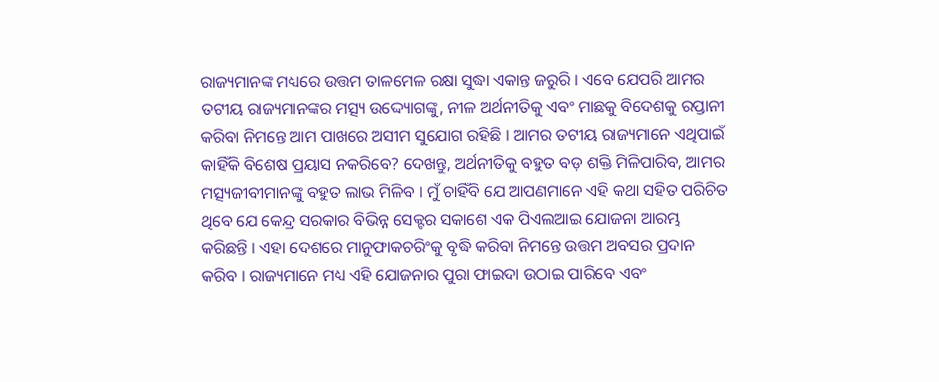ରାଜ୍ୟମାନଙ୍କ ମଧ୍ୟରେ ଉତ୍ତମ ତାଳମେଳ ରକ୍ଷା ସୁଦ୍ଧା ଏକାନ୍ତ ଜରୁରି । ଏବେ ଯେପରି ଆମର ତଟୀୟ ରାଜ୍ୟମାନଙ୍କର ମତ୍ସ୍ୟ ଉଦ୍ଦ୍ୟୋଗଙ୍କୁ, ନୀଳ ଅର୍ଥନୀତିକୁ ଏବଂ ମାଛକୁ ବିଦେଶକୁ ରପ୍ତାନୀ କରିବା ନିମନ୍ତେ ଆମ ପାଖରେ ଅସୀମ ସୁଯୋଗ ରହିଛି । ଆମର ତଟୀୟ ରାଜ୍ୟମାନେ ଏଥିପାଇଁ କାହିଁକି ବିଶେଷ ପ୍ରୟାସ ନକରିବେ? ଦେଖନ୍ତୁ, ଅର୍ଥନୀତିକୁ ବହୁତ ବଡ଼ ଶକ୍ତି ମିଳିପାରିବ, ଆମର ମତ୍ସ୍ୟଜୀବୀମାନଙ୍କୁ ବହୁତ ଲାଭ ମିଳିବ । ମୁଁ ଚାହିଁବି ଯେ ଆପଣମାନେ ଏହି କଥା ସହିତ ପରିଚିତ ଥିବେ ଯେ କେନ୍ଦ୍ର ସରକାର ବିଭିନ୍ନ ସେକ୍ଟର ସକାଶେ ଏକ ପିଏଲଆଇ ଯୋଜନା ଆରମ୍ଭ କରିଛନ୍ତି । ଏହା ଦେଶରେ ମାନୁଫାକଚରିଂକୁ ବୃଦ୍ଧି କରିବା ନିମନ୍ତେ ଉତ୍ତମ ଅବସର ପ୍ରଦାନ କରିବ । ରାଜ୍ୟମାନେ ମଧ୍ୟ ଏହି ଯୋଜନାର ପୁରା ଫାଇଦା ଉଠାଇ ପାରିବେ ଏବଂ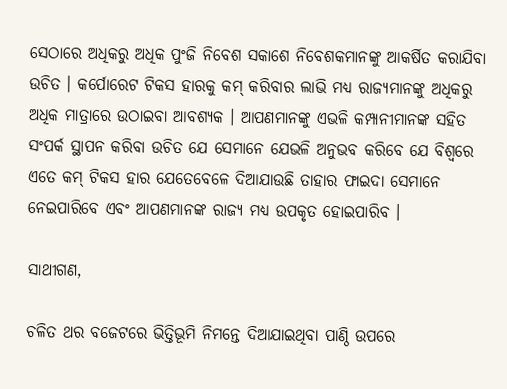ସେଠାରେ ଅଧିକରୁ ଅଧିକ ପୁଂଜି ନିବେଶ ସକାଶେ ନିବେଶକମାନଙ୍କୁ ଆକର୍ଷିତ କରାଯିବା ଉଚିତ । କର୍ପୋରେଟ ଟିକସ ହାରକୁ କମ୍‍ କରିବାର ଲାଭି ମଧ୍ୟ ରାଜ୍ୟମାନଙ୍କୁ ଅଧିକରୁ ଅଧିକ ମାତ୍ରାରେ ଉଠାଇବା ଆବଶ୍ୟକ । ଆପଣମାନଙ୍କୁ ଏଭଳି କମ୍ପାନୀମାନଙ୍କ ସହିତ ସଂପର୍କ ସ୍ଥାପନ କରିବା ଉଚିତ ଯେ ସେମାନେ ଯେଭଳି ଅନୁଭବ କରିବେ ଯେ ବିଶ୍ୱରେ ଏତେ କମ୍‍ ଟିକସ ହାର ଯେତେବେଳେ ଦିଆଯାଉଛି ତାହାର ଫାଇଦା ସେମାନେ ନେଇପାରିବେ ଏବଂ ଆପଣମାନଙ୍କ ରାଜ୍ୟ ମଧ୍ୟ ଉପକୃତ ହୋଇପାରିବ ।

ସାଥୀଗଣ,

ଚଳିତ ଥର ବଜେଟରେ ଭିତ୍ତିଭୂମି ନିମନ୍ତେ ଦିଆଯାଇଥିବା ପାଣ୍ଠି ଉପରେ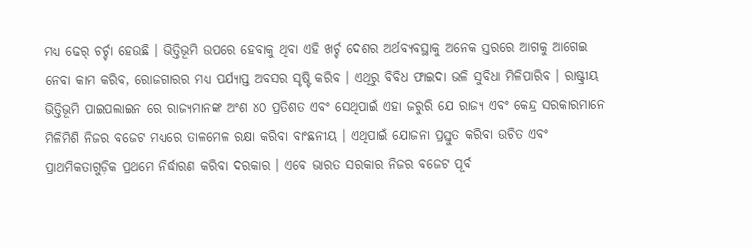ମଧ୍ୟ ଢେର୍‍ ଚର୍ଚ୍ଚା ହେଉଛି । ଭିତ୍ତିଭୂମି ଉପରେ ହେବାକୁ ଥିବା ଏହି ଖର୍ଚ୍ଚ ଦେଶର ଅର୍ଥବ୍ୟବସ୍ଥାକୁ ଅନେକ ସ୍ତରରେ ଆଗକୁ ଆଗେଇ ନେବା କାମ କରିବ, ରୋଜଗାରର ମଧ୍ୟ ପର୍ଯ୍ୟାପ୍ତ ଅବସର ସୃଷ୍ଟି କରିବ । ଏଥିରୁ ବିବିଧ ଫାଇଦା ଭଳି ସୁବିଧା ମିଳିପାରିବ । ରାଷ୍ଟ୍ରୀୟ ଭିତ୍ତିଭୂମି ପାଇପଲାଇନ ରେ ରାଜ୍ୟମାନଙ୍କ ଅଂଶ ୪୦ ପ୍ରତିଶତ ଏବଂ ସେଥିପାଇଁ ଏହା ଜରୁରି ଯେ ରାଜ୍ୟ ଏବଂ କେନ୍ଦ୍ର ସରକାରମାନେ ମିଳିମିଶି ନିଜର ବଜେଟ ମଧ୍ୟରେ ତାଳମେଳ ରକ୍ଷା କରିବା ବାଂଛନୀୟ । ଏଥିପାଇଁ ଯୋଜନା ପ୍ରସ୍ତୁତ କରିବା ଉଚିତ ଏବଂ ପ୍ରାଥମିକତାଗୁଡ଼ିକ ପ୍ରଥମେ ନିର୍ଦ୍ଧାରଣ କରିବା ଦରକାର । ଏବେ ଭାରତ ସରକାର ନିଜର ବଜେଟ ପୂର୍ବ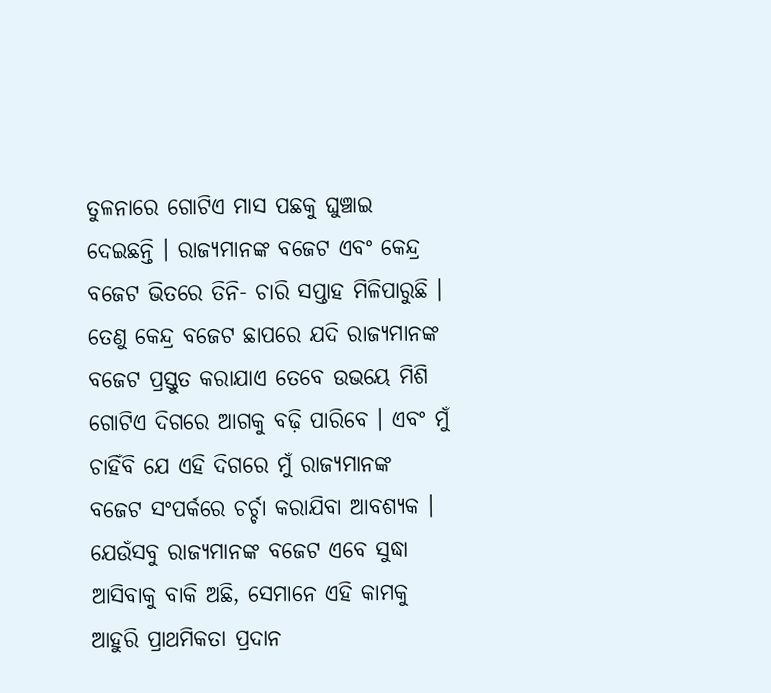ତୁଳନାରେ ଗୋଟିଏ ମାସ ପଛକୁ ଘୁଞ୍ଚାଇ ଦେଇଛନ୍ତି । ରାଜ୍ୟମାନଙ୍କ ବଜେଟ ଏବଂ କେନ୍ଦ୍ର ବଜେଟ ଭିତରେ ତିନି- ଚାରି ସପ୍ତାହ ମିଳିପାରୁଛି । ତେଣୁ କେନ୍ଦ୍ର ବଜେଟ ଛାପରେ ଯଦି ରାଜ୍ୟମାନଙ୍କ ବଜେଟ ପ୍ରସ୍ତୁତ କରାଯାଏ ତେବେ ଉଭୟେ ମିଶି ଗୋଟିଏ ଦିଗରେ ଆଗକୁ ବଢ଼ି ପାରିବେ । ଏବଂ ମୁଁ ଚାହିଁବି ଯେ ଏହି ଦିଗରେ ମୁଁ ରାଜ୍ୟମାନଙ୍କ ବଜେଟ ସଂପର୍କରେ ଚର୍ଚ୍ଚା କରାଯିବା ଆବଶ୍ୟକ । ଯେଉଁସବୁ ରାଜ୍ୟମାନଙ୍କ ବଜେଟ ଏବେ ସୁଦ୍ଧା ଆସିବାକୁ ବାକି ଅଛି, ସେମାନେ ଏହି କାମକୁ ଆହୁରି ପ୍ରାଥମିକତା ପ୍ରଦାନ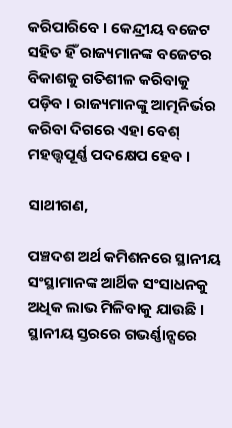କରିପାରିବେ । କେନ୍ଦ୍ରୀୟ ବଜେଟ ସହିତ ହିଁ ରାଜ୍ୟମାନଙ୍କ ବଜେଟର ବିକାଶକୁ ଗତିଶୀଳ କରିବାକୁ ପଡ଼ିବ । ରାଜ୍ୟମାନଙ୍କୁ ଆତ୍ମନିର୍ଭର କରିବା ଦିଗରେ ଏହା ବେଶ୍‍ ମହତ୍ତ୍ୱପୂର୍ଣ୍ଣ ପଦକ୍ଷେପ ହେବ ।

ସାଥୀଗଣ,

ପଞ୍ଚଦଶ ଅର୍ଥ କମିଶନରେ ସ୍ଥାନୀୟ ସଂସ୍ଥାମାନଙ୍କ ଆର୍ଥିକ ସଂସାଧନକୁ ଅଧିକ ଲାଭ ମିଳିବାକୁ ଯାଉଛି । ସ୍ଥାନୀୟ ସ୍ତରରେ ଗଭର୍ଣ୍ଣାନ୍ସରେ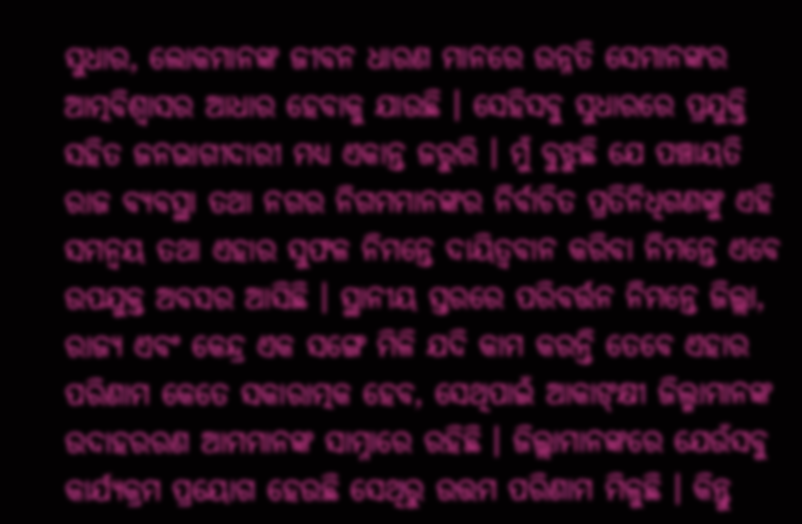ସୁଧାର, ଲୋକମାନଙ୍କ ଜୀବନ ଧାରଣ ମାନରେ ଉନ୍ନତି ସେମାନଙ୍କର ଆତ୍ମବିଶ୍ୱାସର ଆଧାର ହେବାକୁ ଯାଉଛି । ସେହିସବୁ ସୁଧାରରେ ପ୍ରଯୁକ୍ତି ସହିତ ଜନଭାଗୀଦାରୀ ମଧ୍ୟ ଏକାନ୍ତ ଜରୁରି । ମୁଁ ବୁଝୁଛି ଯେ ପଞ୍ଚାୟତି ରାଜ ବ୍ୟବସ୍ଥା ତଥା ନଗର ନିଗମମାନଙ୍କର ନିର୍ବାଚିତ ପ୍ରତିନିଧିଗଣଙ୍କୁ ଏହି ସମନ୍ୱୟ ତଥା ଏହାର ସୁଫଳ ନିମନ୍ତେ ଦାୟିତ୍ୱବାନ କରିବା ନିମନ୍ତେ ଏବେ ଉପଯୁକ୍ତ ଅବସର ଆସିଛି । ସ୍ଥାନୀୟ ସ୍ତରରେ ପରିବର୍ତ୍ତନ ନିମନ୍ତେ ଜିଲ୍ଲା, ରାଜ୍ୟ ଏବଂ କେନ୍ଦ୍ର ଏକ ସଙ୍ଗେ ମିଳି ଯଦି କାମ କରନ୍ତି ତେବେ ଏହାର ପରିଣାମ କେତେ ସକାରାତ୍ମକ ହେବ, ସେଥିପାଇଁ ଆକାଙ୍‍କ୍ଷୀ ଜିଲ୍ମାମାନଙ୍କ ଉଦାହରରଣ ଆମମାନଙ୍କ ସାମ୍ନାରେ ରହିଛି । ଜିଲ୍ଲାମାନଙ୍କରେ ଯେଉଁସବୁ କାର୍ଯ୍ୟକ୍ରମ ପ୍ରୟୋଗ ହେଉଛି ସେଥିରୁ ଉତ୍ତମ ପରିଣାମ ମିଳୁଛି । କିନ୍ତୁ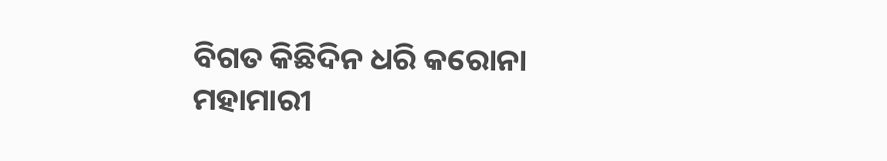ବିଗତ କିଛିଦିନ ଧରି କରୋନା ମହାମାରୀ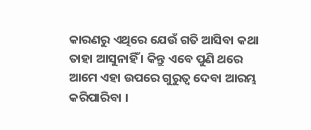କାରଣରୁ ଏଥିରେ ଯେଉଁ ଗତି ଆସିବା କଥା ତାହା ଆସୁନାହିଁ । କିନ୍ତୁ ଏବେ ପୁଣି ଥରେ ଆମେ ଏହା ଉପରେ ଗୁରୁତ୍ୱ ଦେବା ଆରମ୍ଭ କରିପାରିବା ।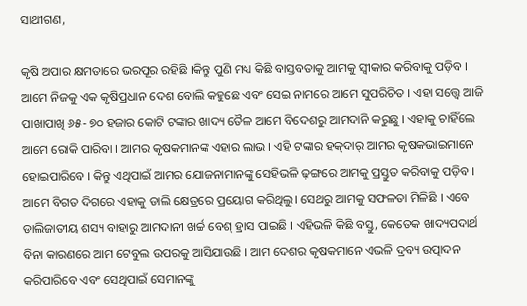ସାଥୀଗଣ,

କୃଷି ଅପାର କ୍ଷମତାରେ ଭରପୂର ରହିଛି ।କିନ୍ତୁ ପୁଣି ମଧ୍ୟ କିଛି ବାସ୍ତବତାକୁ ଆମକୁ ସ୍ୱୀକାର କରିବାକୁ ପଡ଼ିବ । ଆମେ ନିଜକୁ ଏକ କୃଷିପ୍ରଧାନ ଦେଶ ବୋଲି କହୁଛେ ଏବଂ ସେଇ ନାମରେ ଆମେ ସୁପରିଚିତ । ଏହା ସତ୍ତ୍ୱେ ଆଜି ପାଖାପାଖି ୬୫- ୭୦ ହଜାର କୋଟି ଟଙ୍କାର ଖାଦ୍ୟ ତୈଳ ଆମେ ବିଦେଶରୁ ଆମଦାନି କରୁଛୁ । ଏହାକୁ ଚାହିଁଲେ ଆମେ ରୋକି ପାରିବା । ଆମର କୃଷକମାନଙ୍କ ଏହାର ଲାଭ । ଏହି ଟଙ୍କାର ହକ୍‍ଦାର୍‍ ଆମର କୃଷକଭାଇମାନେ ହୋଇପାରିବେ । କିନ୍ତୁ ଏଥିପାଇଁ ଆମର ଯୋଜନାମାନଙ୍କୁ ସେହିଭଳି ଢ଼ଙ୍ଗରେ ଆମକୁ ପ୍ରସ୍ତୁତ କରିବାକୁ ପଡ଼ିବ । ଆମେ ବିଗତ ଦିଗରେ ଏହାକୁ ଡାଲି କ୍ଷେତ୍ରରେ ପ୍ରୟୋଗ କରିଥିଲୁ। ସେଥରୁ ଆମକୁ ସଫଳତା ମିଳିଛି । ଏବେ ଡାଲିଜାତୀୟ ଶସ୍ୟ ବାହାରୁ ଆମଦାନୀ ଖର୍ଚ୍ଚ ବେଶ୍‍ ହ୍ରାସ ପାଇଛି । ଏହିଭଳି କିଛି ବସ୍ତୁ, କେତେକ ଖାଦ୍ୟପଦାର୍ଥ ବିନା କାରଣରେ ଆମ ଟେବୁଲ ଉପରକୁ ଆସିଯାଉଛି । ଆମ ଦେଶର କୃଷକମାନେ ଏଭଳି ଦ୍ରବ୍ୟ ଉତ୍ପାଦନ କରିପାରିବେ ଏବଂ ସେଥିପାଇଁ ସେମାନଙ୍କୁ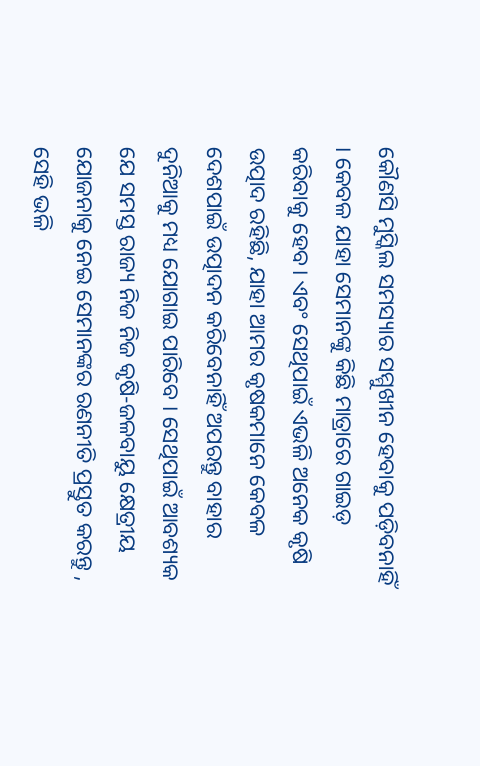କୌଣସି ମୁସ୍କିଲ ସମସ୍ୟାର ସମ୍ମୁଖୀନ ହେବାକୁ ପଡ଼ିବନାହିଁ । କେବଳ ଯାହା ସେମାନଙ୍କୁ କିଛି ମାତ୍ରାରେ ଗାଇଡ଼ କରିବାକୁ ହେବ। ଏବଂ ସେଥିପାଇଁ ଏଭଳି ଅନେକ କୃଷି ଉତ୍ପାଦ ରହିଛି, ଯାହା ଆମର କୃଷକମାନେ କେବଳ ଦେଶପାଇଁ ଉତ୍ପାଦନ କରିବେନାହିଁ ଅପରନ୍ତୁ ବାହାର ଦୁନିଆକୁ ମଧ୍ୟ ଯୋଗାଇ ପାରିବେ । ସେଥିପାଇଁ ଆବଶ୍ୟକ ଯେ ସମସ୍ତ ରାଜ୍ୟ ନିଜ ନିଜ କୃଷି-ଜଳବାୟୁ କ୍ଷେତ୍ରୀୟ ଯୋଜନାକୁ ନେଇ ସେମାନଙ୍କର ରଣନୀତି ପ୍ରସ୍ତୁତ କରନ୍ତୁ , ସେହି ଭଳି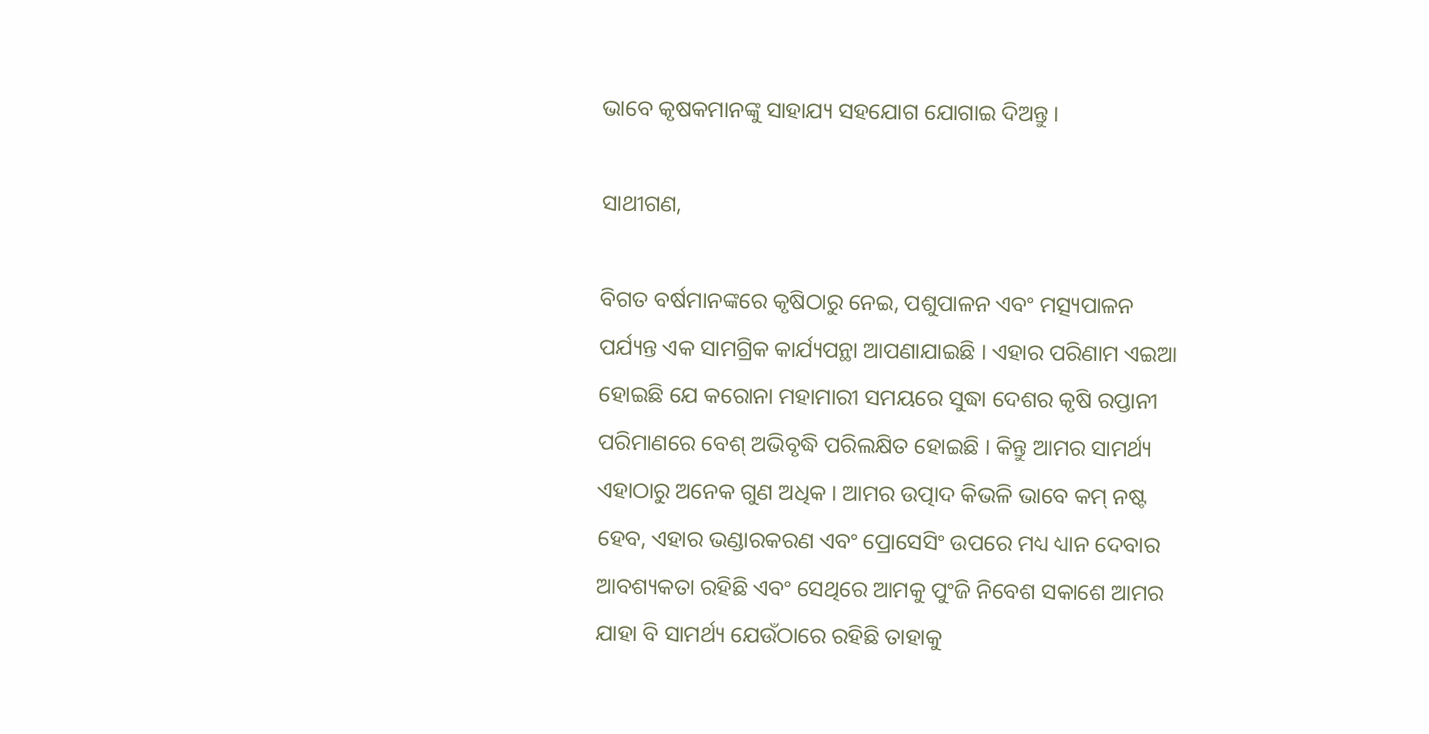ଭାବେ କୃଷକମାନଙ୍କୁ ସାହାଯ୍ୟ ସହଯୋଗ ଯୋଗାଇ ଦିଅନ୍ତୁ ।

ସାଥୀଗଣ,

ବିଗତ ବର୍ଷମାନଙ୍କରେ କୃଷିଠାରୁ ନେଇ, ପଶୁପାଳନ ଏବଂ ମତ୍ସ୍ୟପାଳନ ପର୍ଯ୍ୟନ୍ତ ଏକ ସାମଗ୍ରିକ କାର୍ଯ୍ୟପନ୍ଥା ଆପଣାଯାଇଛି । ଏହାର ପରିଣାମ ଏଇଆ ହୋଇଛି ଯେ କରୋନା ମହାମାରୀ ସମୟରେ ସୁଦ୍ଧା ଦେଶର କୃଷି ରପ୍ତାନୀ ପରିମାଣରେ ବେଶ୍‍ ଅଭିବୃଦ୍ଧି ପରିଲକ୍ଷିତ ହୋଇଛି । କିନ୍ତୁ ଆମର ସାମର୍ଥ୍ୟ ଏହାଠାରୁ ଅନେକ ଗୁଣ ଅଧିକ । ଆମର ଉତ୍ପାଦ କିଭଳି ଭାବେ କମ୍‍ ନଷ୍ଟ ହେବ, ଏହାର ଭଣ୍ଡାରକରଣ ଏବଂ ପ୍ରୋସେସିଂ ଉପରେ ମଧ୍ୟ ଧ୍ୟାନ ଦେବାର ଆବଶ୍ୟକତା ରହିଛି ଏବଂ ସେଥିରେ ଆମକୁ ପୁଂଜି ନିବେଶ ସକାଶେ ଆମର ଯାହା ବି ସାମର୍ଥ୍ୟ ଯେଉଁଠାରେ ରହିଛି ତାହାକୁ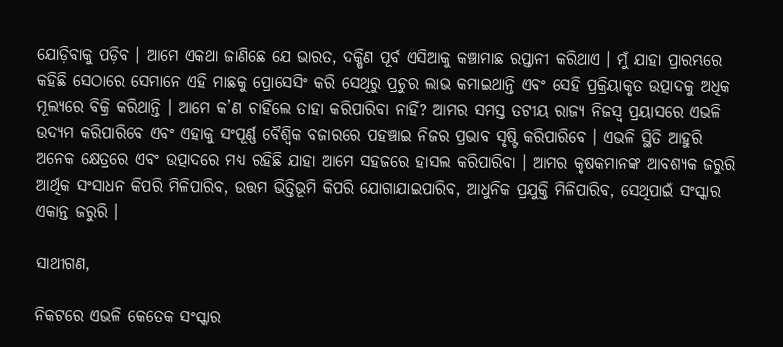ଯୋଡ଼ିବାକୁ ପଡ଼ିବ । ଆମେ ଏକଥା ଜାଣିଛେ ଯେ ଭାରତ, ଦକ୍ଷିଣ ପୂର୍ବ ଏସିଆକୁ କଞ୍ଚାମାଛ ରପ୍ତାନୀ କରିଥାଏ । ମୁଁ ଯାହା ପ୍ରାରମ୍ଭରେ କହିଛି ସେଠାରେ ସେମାନେ ଏହି ମାଛକୁ ପ୍ରୋସେସିଂ କରି ସେଥିରୁ ପ୍ରଚୁର ଲାଭ କମାଇଥାନ୍ତି ଏବଂ ସେହି ପ୍ରକ୍ରିୟାକୃତ ଉତ୍ପାଦକୁ ଅଧିକ ମୂଲ୍ୟରେ ବିକ୍ରି କରିଥାନ୍ତି । ଆମେ କ’ଣ ଚାହିଁଲେ ତାହା କରିପାରିବା ନାହିଁ? ଆମର ସମସ୍ତ ତଟୀୟ ରାଜ୍ୟ ନିଜସ୍ୱ ପ୍ରୟାସରେ ଏଭଳି ଉଦ୍ୟମ କରିପାରିବେ ଏବଂ ଏହାକୁ ସଂପୂର୍ଣ୍ଣ ବୈଶ୍ୱିକ ବଜାରରେ ପହଞ୍ଚାଇ ନିଜର ପ୍ରଭାବ ସୃଷ୍ଟି କରିପାରିବେ । ଏଭଳି ସ୍ଥିତି ଆହୁରି ଅନେକ କ୍ଷେତ୍ରରେ ଏବଂ ଉତ୍ପାଦରେ ମଧ୍ୟ ରହିଛି ଯାହା ଆମେ ସହଜରେ ହାସଲ କରିପାରିବା । ଆମର କୃଷକମାନଙ୍କ ଆବଶ୍ୟକ ଜରୁରି ଆର୍ଥିକ ସଂସାଧନ କିପରି ମିଳିପାରିବ, ଉତ୍ତମ ଭିତ୍ତିଭୂମି କିପରି ଯୋଗାଯାଇପାରିବ, ଆଧୁନିକ ପ୍ରଯୁକ୍ତି ମିଳିପାରିବ, ସେଥିପାଇଁ ସଂସ୍କାର ଏକାନ୍ତ ଜରୁରି ।

ସାଥୀଗଣ,

ନିକଟରେ ଏଭଳି କେତେକ ସଂସ୍କାର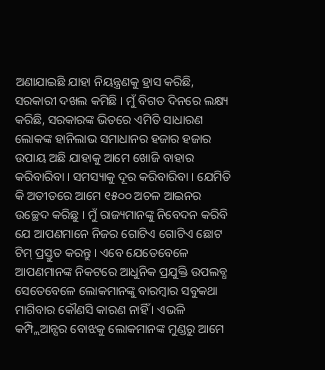ଅଣାଯାଇଛି ଯାହା ନିୟନ୍ତ୍ରଣକୁ ହ୍ରାସ କରିଛି, ସରକାରୀ ଦଖଲ କମିଛି । ମୁଁ ବିଗତ ଦିନରେ ଲକ୍ଷ୍ୟ କରିଛି, ସରକାରଙ୍କ ଭିତରେ ଏମିତି ସାଧାରଣ ଲୋକଙ୍କ ହାନିଲାଭ ସମାଧାନର ହଜାର ହଜାର ଉପାୟ ଅଛି ଯାହାକୁ ଆମେ ଖୋଜି ବାହାର କରିବାରିବା । ସମସ୍ୟାକୁ ଦୂର କରିବାରିବା । ଯେମିତି କି ଅତୀତରେ ଆମେ ୧୫୦୦ ଅଚଳ ଆଇନର ଉଚ୍ଛେଦ କରିଛୁ । ମୁଁ ରାଜ୍ୟମାନଙ୍କୁ ନିବେଦନ କରିବି ଯେ ଆପଣମାନେ ନିଜର ଗୋଟିଏ ଗୋଟିଏ ଛୋଟ ଟିମ୍‍ ପ୍ରସ୍ତୁତ କରନ୍ତୁ । ଏବେ ଯେତେବେଳେ ଆପଣମାନଙ୍କ ନିକଟରେ ଆଧୁନିକ ପ୍ରଯୁକ୍ତି ଉପଲବ୍ଧ ସେତେବେଳେ ଲୋକମାନଙ୍କୁ ବାରମ୍ବାର ସବୁକଥା ମାଗିବାର କୌଣସି କାରଣ ନାହିଁ । ଏଭଳି କମ୍ପ୍ଲିଆନ୍ସର ବୋଝକୁ ଲୋକମାନଙ୍କ ମୁଣ୍ଡରୁ ଆମେ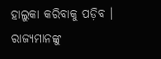ହାଲୁକା କରିବାକୁ ପଡ଼ିବ । ରାଜ୍ୟମାନଙ୍କୁ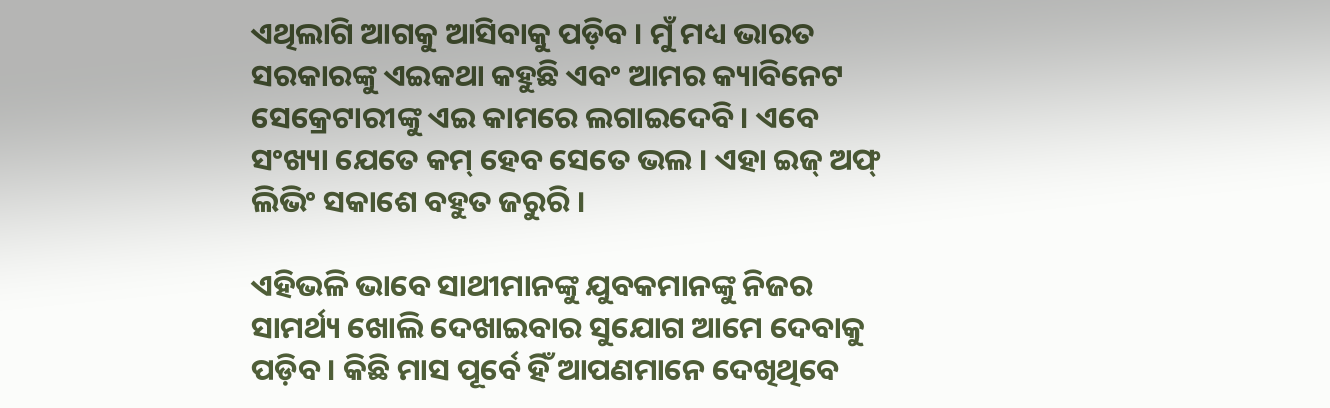ଏଥିଲାଗି ଆଗକୁ ଆସିବାକୁ ପଡ଼ିବ । ମୁଁ ମଧ୍ୟ ଭାରତ ସରକାରଙ୍କୁ ଏଇକଥା କହୁଛି ଏବଂ ଆମର କ୍ୟାବିନେଟ ସେକ୍ରେଟାରୀଙ୍କୁ ଏଇ କାମରେ ଲଗାଇଦେବି । ଏବେ ସଂଖ୍ୟା ଯେତେ କମ୍‍ ହେବ ସେତେ ଭଲ । ଏହା ଇଜ୍‍ ଅଫ୍‍ ଲିଭିଂ ସକାଶେ ବହୁତ ଜରୁରି ।

ଏହିଭଳି ଭାବେ ସାଥୀମାନଙ୍କୁ ଯୁବକମାନଙ୍କୁ ନିଜର ସାମର୍ଥ୍ୟ ଖୋଲି ଦେଖାଇବାର ସୁଯୋଗ ଆମେ ଦେବାକୁ ପଡ଼ିବ । କିଛି ମାସ ପୂର୍ବେ ହିଁ ଆପଣମାନେ ଦେଖିଥିବେ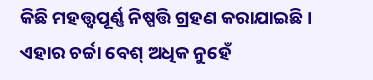କିଛି ମହତ୍ତ୍ୱପୂର୍ଣ୍ଣ ନିଷ୍ପତ୍ତି ଗ୍ରହଣ କରାଯାଇଛି । ଏହାର ଚର୍ଚ୍ଚା ବେଶ୍‍ ଅଧିକ ନୁହେଁ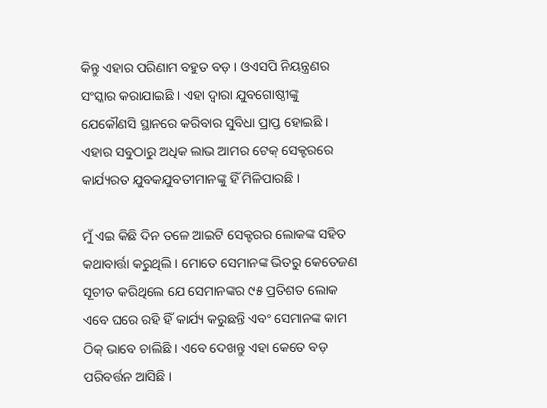କିନ୍ତୁ ଏହାର ପରିଣାମ ବହୁତ ବଡ଼ । ଓଏସପି ନିୟନ୍ତ୍ରଣର ସଂସ୍କାର କରାଯାଇଛି । ଏହା ଦ୍ୱାରା ଯୁବଗୋଷ୍ଠୀଙ୍କୁ ଯେକୌଣସି ସ୍ଥାନରେ କରିବାର ସୁବିଧା ପ୍ରାପ୍ତ ହୋଇଛି । ଏହାର ସବୁଠାରୁ ଅଧିକ ଲାଭ ଆମର ଟେକ୍‍ ସେକ୍ଟରରେ କାର୍ଯ୍ୟରତ ଯୁବକଯୁବତୀମାନଙ୍କୁ ହିଁ ମିଳିପାରଛି ।

ମୁଁ ଏଇ କିଛି ଦିନ ତଳେ ଆଇଟି ସେକ୍ଟରର ଲୋକଙ୍କ ସହିତ କଥାବାର୍ତ୍ତା କରୁଥିଲି । ମୋତେ ସେମାନଙ୍କ ଭିତରୁ କେତେଜଣ ସୂଚୀତ କରିଥିଲେ ଯେ ସେମାନଙ୍କର ୯୫ ପ୍ରତିଶତ ଲୋକ ଏବେ ଘରେ ରହି ହିଁ କାର୍ଯ୍ୟ କରୁଛନ୍ତି ଏବଂ ସେମାନଙ୍କ କାମ ଠିକ୍ ଭାବେ ଚାଲିଛି । ଏବେ ଦେଖନ୍ତୁ ଏହା କେତେ ବଡ଼ ପରିବର୍ତ୍ତନ ଆସିଛି ।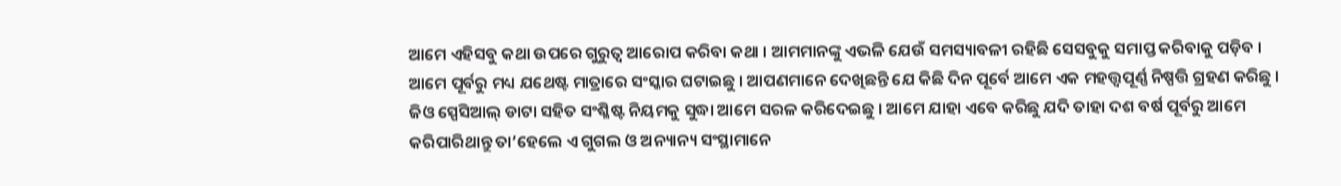ଆମେ ଏହିସବୁ କଥା ଉପରେ ଗୁରୁତ୍ୱ ଆରୋପ କରିବା କଥା । ଆମମାନଙ୍କୁ ଏଭଳି ଯେଉଁ ସମସ୍ୟାବଳୀ ରହିଛି ସେସବୁକୁ ସମାପ୍ତ କରିବାକୁ ପଡ଼ିବ । ଆମେ ପୂର୍ବରୁ ମଧ୍ୟ ଯଥେଷ୍ଟ ମାତ୍ରାରେ ସଂସ୍କାର ଘଟାଇଛୁ । ଆପଣମାନେ ଦେଖିଛନ୍ତି ଯେ କିଛି ଦିନ ପୂର୍ବେ ଆମେ ଏକ ମହତ୍ତ୍ୱପୂର୍ଣ୍ଣ ନିଷ୍ପତ୍ତି ଗ୍ରହଣ କରିଛୁ । ଜିଓ ସ୍ପେସିଆଲ୍ ଡାଟା ସହିତ ସଂଶ୍ଳିଷ୍ଟ ନିୟମକୁ ସୁଦ୍ଧା ଆମେ ସରଳ କରିଦେଇଛୁ । ଆମେ ଯାହା ଏବେ କରିଛୁ ଯଦି ତାହା ଦଶ ବର୍ଷ ପୂର୍ବରୁ ଆମେ କରିପାରିଥାନ୍ତୁ ତା’ହେଲେ ଏ ଗୁଗଲ ଓ ଅନ୍ୟାନ୍ୟ ସଂସ୍ଥାମାନେ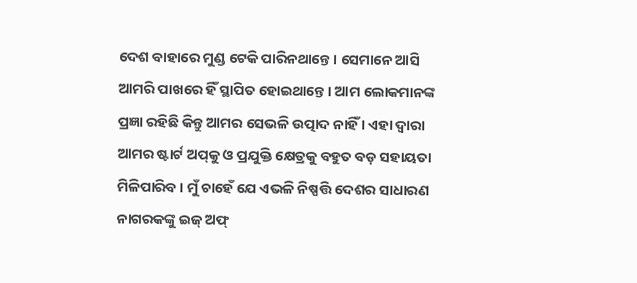ଦେଶ ବାହାରେ ମୁଣ୍ଡ ଟେକି ପାରିନଥାନ୍ତେ । ସେମାନେ ଆସି ଆମରି ପାଖରେ ହିଁ ସ୍ଥାପିତ ହୋଇଥାନ୍ତେ । ଆମ ଲୋକମାନଙ୍କ ପ୍ରଜ୍ଞା ରହିଛି କିନ୍ତୁ ଆମର ସେଭଳି ଉତ୍ପାଦ ନାହିଁ । ଏହା ଦ୍ୱାରା ଆମର ଷ୍ଟାର୍ଟ ଅପ୍‌କୁ ଓ ପ୍ରଯୁକ୍ତି କ୍ଷେତ୍ରକୁ ବହୁତ ବଡ଼ ସହାୟତା ମିଳିପାରିବ । ମୁଁ ଚାହେଁ ଯେ ଏଭଳି ନିଷ୍ପତ୍ତି ଦେଶର ସାଧାରଣ ନାଗରକଙ୍କୁ ଇଜ୍ ଅଫ୍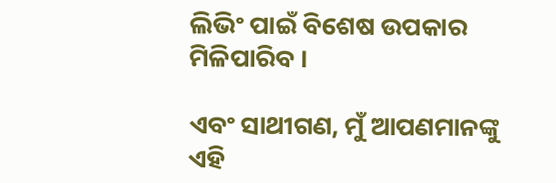ଲିଭିଂ ପାଇଁ ବିଶେଷ ଉପକାର ମିଳିପାରିବ ।

ଏବଂ ସାଥୀଗଣ, ମୁଁ ଆପଣମାନଙ୍କୁ ଏହି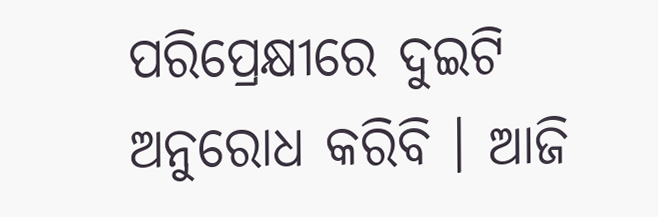ପରିପ୍ରେକ୍ଷୀରେ ଦୁଇଟି ଅନୁରୋଧ କରିବି । ଆଜି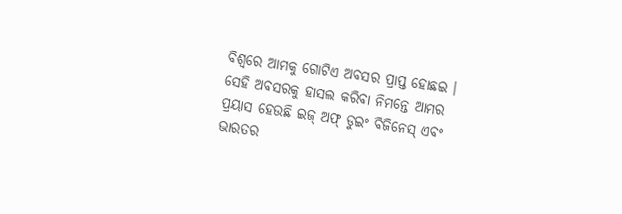ବିଶ୍ୱରେ ଆମକୁ ଗୋଟିଏ ଅବସର ପ୍ରାପ୍ତ ହୋଛଇ । ସେହି ଅବସରକୁ ହାସଲ କରିବା ନିମନ୍ତେ ଆମର ପ୍ରୟାସ ହେଉଛି ଇଜ୍ ଅଫ୍ ଡୁଇଂ ବିଜିନେସ୍ ଏବଂ ଭାରତର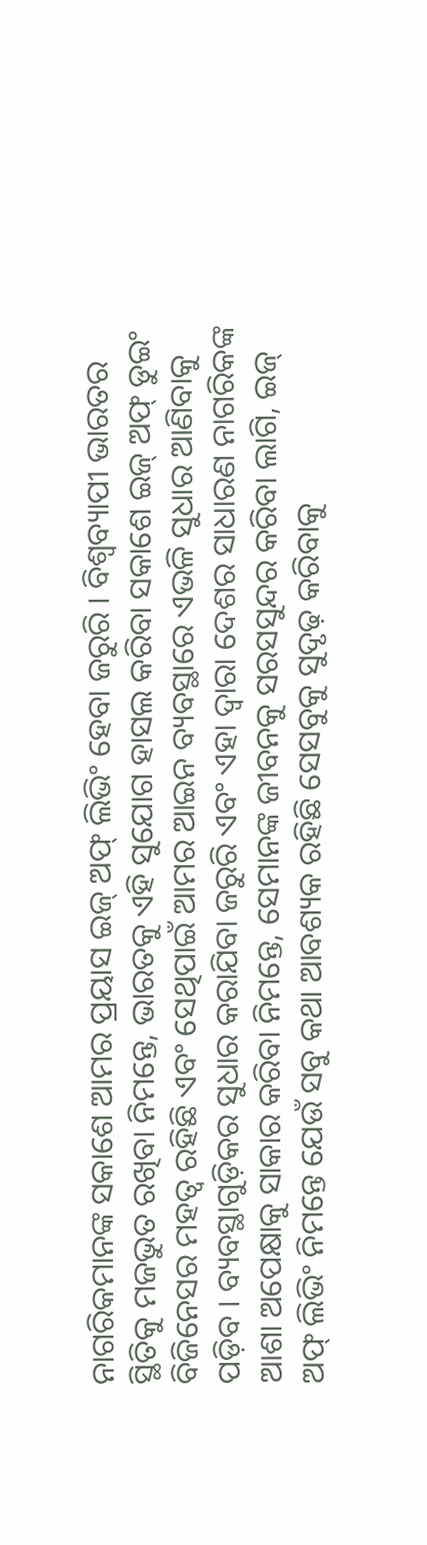ନାଗରିକମାନଙ୍କ ସକାଶେ ଆମର ପ୍ରୟାସ ଇଜ୍ ଅଫ୍ ଲିଭିଂ ହେବା ଜରୁରି । ବିଶ୍ୱବ୍ୟାପୀ ଭାରତର ସ୍ଥିତିକୁ ମଜଭୁତ ରଖିବା ନିମନ୍ତେ, ଭାରତକୁ ଏହି ସୁଯୋଗ ହାସଲ କରିବା ସକାଶେ ଇଜ୍ ଅଫ୍ ଡୁଇଂ ବିଜିନେସର ମହତ୍ୱ ରହିଛି ଏବଂ ସେଥିପାଇଁ ଆମର ଆଇନ ବ୍ୟବସ୍ଥାରେ ଏଭଳି ସୁଧାର ଆଣିବାକୁ ପଡ଼ିବ । ବ୍ୟବସ୍ଥାଗୁଡ଼ିକର ସୁଧାର କରାଯିବା ଜରୁରି ଏବଂ ଏହା ଦ୍ୱାରା ଦେଶର ସାଧାରଣ ନାଗରିକଙ୍କ ଆଶା ଅପେକ୍ଷାକୁ ସାକାର କରିବା ନିମନ୍ତେ, ସେମାନଙ୍କ ଜୀବନକୁ ସରସସୁନ୍ଦର କରିବା ଲାଗି, ଇଜ୍ ଅଫ୍ ଲିଭିଂ ନିମନ୍ତେ ଯେଉଁ ସବୁ କଥା ଆବଶ୍ୟକ ରହିଛି ସେସବୁକୁ ସୁଦୃଢ଼ କରିବାକୁ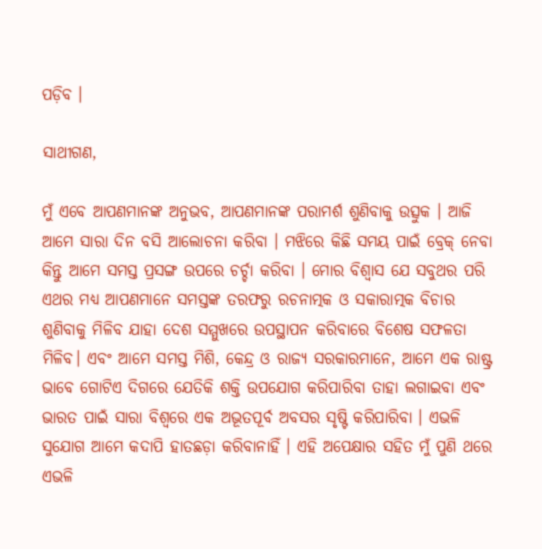ପଡ଼ିବ ।

ସାଥୀଗଣ,

ମୁଁ ଏବେ ଆପଣମାନଙ୍କ ଅନୁଭବ, ଆପଣମାନଙ୍କ ପରାମର୍ଶ ଶୁଣିବାକୁ ଉତ୍ସୁକ । ଆଜି ଆମେ ସାରା ଦିନ ବସି ଆଲୋଚନା କରିବା । ମଝିରେ କିଛି ସମୟ ପାଇଁ ବ୍ରେକ୍ ନେବା କିନ୍ତୁ ଆମେ ସମସ୍ତ ପ୍ରସଙ୍ଗ ଉପରେ ଚର୍ଚ୍ଚା କରିବା । ମୋର ବିଶ୍ୱାସ ଯେ ସବୁଥର ପରି ଏଥର ମଧ୍ୟ ଆପଣମାନେ ସମସ୍ତଙ୍କ ତରଫରୁ ରଚନାତ୍ମକ ଓ ସକାରାତ୍ମକ ବିଚାର ଶୁଣିବାକୁ ମିଳିବ ଯାହା ଦେଶ ସମ୍ମୁଖରେ ଉପସ୍ଥାପନ କରିବାରେ ବିଶେଷ ସଫଳତା ମିଳିବ। ଏବଂ ଆମେ ସମସ୍ତ ମିଶି, କେନ୍ଦ୍ର ଓ ରାଜ୍ୟ ସରକାରମାନେ, ଆମେ ଏକ ରାଷ୍ଟ୍ର ଭାବେ ଗୋଟିଏ ଦିଗରେ ଯେତିକି ଶକ୍ତି ଉପଯୋଗ କରିପାରିବା ତାହା ଲଗାଇବା ଏବଂ ଭାରତ ପାଇଁ ସାରା ବିଶ୍ୱରେ ଏକ ଅଭୂତପୂର୍ବ ଅବସର ସୃଷ୍ଟି କରିପାରିବା । ଏଭଳି ସୁଯୋଗ ଆମେ କଦାପି ହାତଛଡ଼ା କରିବାନାହିଁ । ଏହି ଅପେକ୍ଷାର ସହିତ ମୁଁ ପୁଣି ଥରେ ଏଭଳି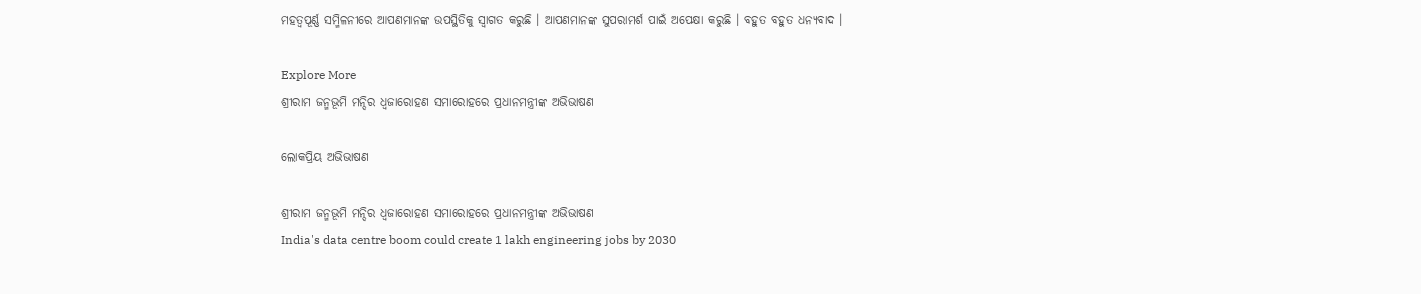ମହତ୍ୱପୂର୍ଣ୍ଣ ସମ୍ମିଳନୀରେ ଆପଣମାନଙ୍କ ଉପସ୍ଥିତିକୁ ସ୍ୱାଗତ କରୁଛି । ଆପଣମାନଙ୍କ ସୁପରାମର୍ଶ ପାଇଁ ଅପେକ୍ଷା କରୁଛି । ବହୁତ ବହୁତ ଧନ୍ୟବାଦ ।

Explore More
ଶ୍ରୀରାମ ଜନ୍ମଭୂମି ମନ୍ଦିର ଧ୍ଵଜାରୋହଣ ସମାରୋହରେ ପ୍ରଧାନମନ୍ତ୍ରୀଙ୍କ ଅଭିଭାଷଣ

ଲୋକପ୍ରିୟ ଅଭିଭାଷଣ

ଶ୍ରୀରାମ ଜନ୍ମଭୂମି ମନ୍ଦିର ଧ୍ଵଜାରୋହଣ ସମାରୋହରେ ପ୍ରଧାନମନ୍ତ୍ରୀଙ୍କ ଅଭିଭାଷଣ
India's data centre boom could create 1 lakh engineering jobs by 2030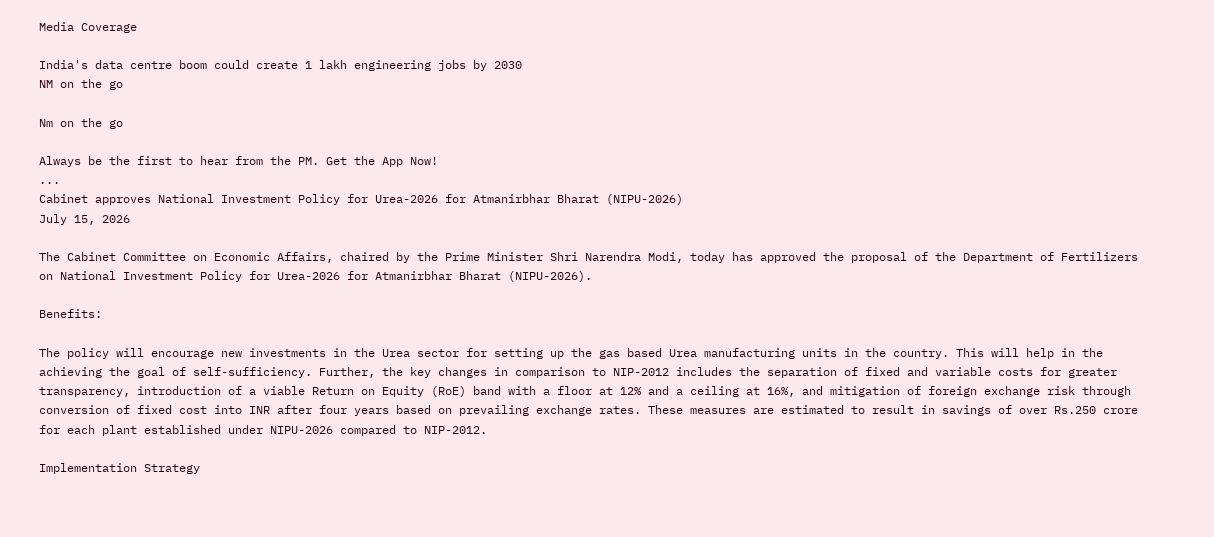Media Coverage

India's data centre boom could create 1 lakh engineering jobs by 2030
NM on the go

Nm on the go

Always be the first to hear from the PM. Get the App Now!
...
Cabinet approves National Investment Policy for Urea-2026 for Atmanirbhar Bharat (NIPU-2026)
July 15, 2026

The Cabinet Committee on Economic Affairs, chaired by the Prime Minister Shri Narendra Modi, today has approved the proposal of the Department of Fertilizers on National Investment Policy for Urea-2026 for Atmanirbhar Bharat (NIPU-2026).

Benefits:

The policy will encourage new investments in the Urea sector for setting up the gas based Urea manufacturing units in the country. This will help in the achieving the goal of self-sufficiency. Further, the key changes in comparison to NIP-2012 includes the separation of fixed and variable costs for greater transparency, introduction of a viable Return on Equity (RoE) band with a floor at 12% and a ceiling at 16%, and mitigation of foreign exchange risk through conversion of fixed cost into INR after four years based on prevailing exchange rates. These measures are estimated to result in savings of over Rs.250 crore for each plant established under NIPU-2026 compared to NIP-2012.

Implementation Strategy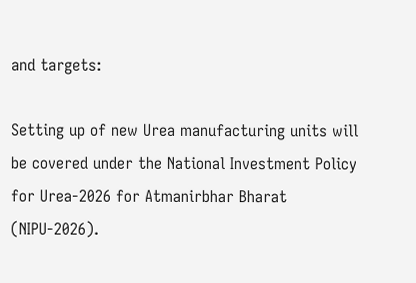and targets:

Setting up of new Urea manufacturing units will be covered under the National Investment Policy for Urea-2026 for Atmanirbhar Bharat (NIPU-2026).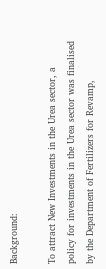Background:

To attract New Investments in the Urea sector, a policy for investments in the Urea sector was finalised by the Department of Fertilizers for Revamp,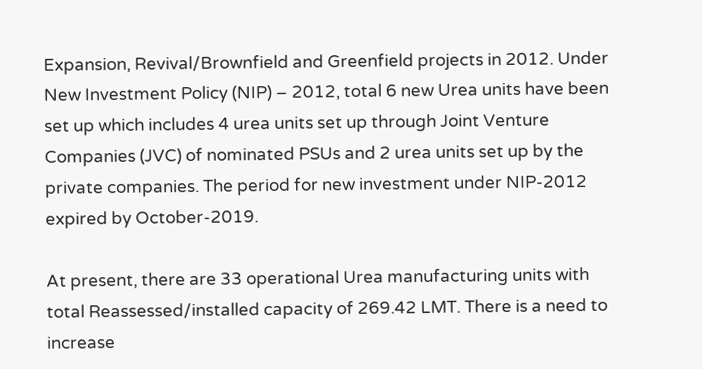Expansion, Revival/Brownfield and Greenfield projects in 2012. Under New Investment Policy (NIP) – 2012, total 6 new Urea units have been set up which includes 4 urea units set up through Joint Venture Companies (JVC) of nominated PSUs and 2 urea units set up by the private companies. The period for new investment under NIP-2012 expired by October-2019.

At present, there are 33 operational Urea manufacturing units with total Reassessed/installed capacity of 269.42 LMT. There is a need to increase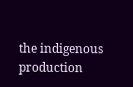the indigenous production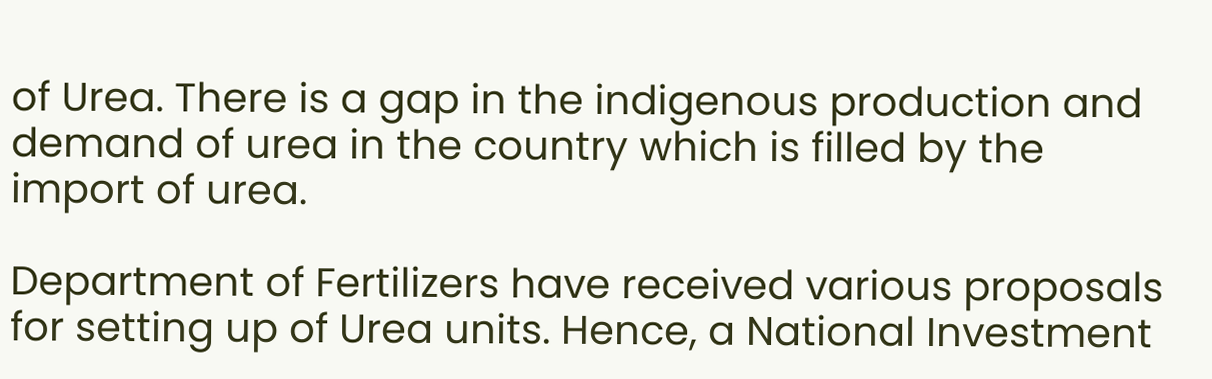of Urea. There is a gap in the indigenous production and demand of urea in the country which is filled by the import of urea.

Department of Fertilizers have received various proposals for setting up of Urea units. Hence, a National Investment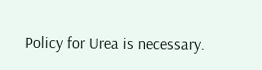Policy for Urea is necessary.